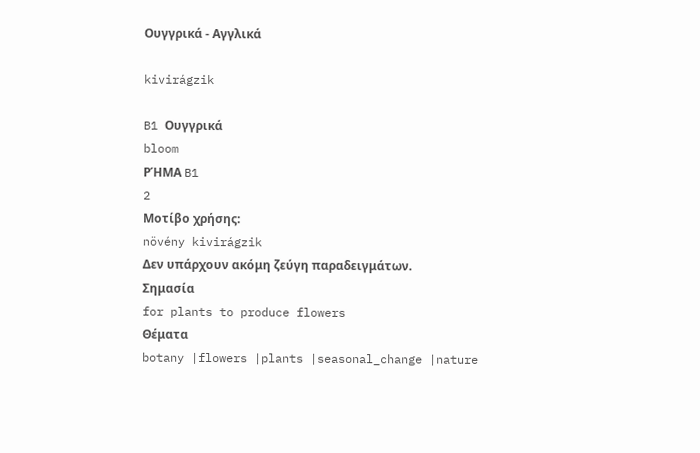Ουγγρικά - Αγγλικά

kivirágzik

B1 Ουγγρικά
bloom
ΡΉΜΑ B1
2
Μοτίβο χρήσης:
növény kivirágzik
Δεν υπάρχουν ακόμη ζεύγη παραδειγμάτων.
Σημασία
for plants to produce flowers
Θέματα
botany |flowers |plants |seasonal_change |nature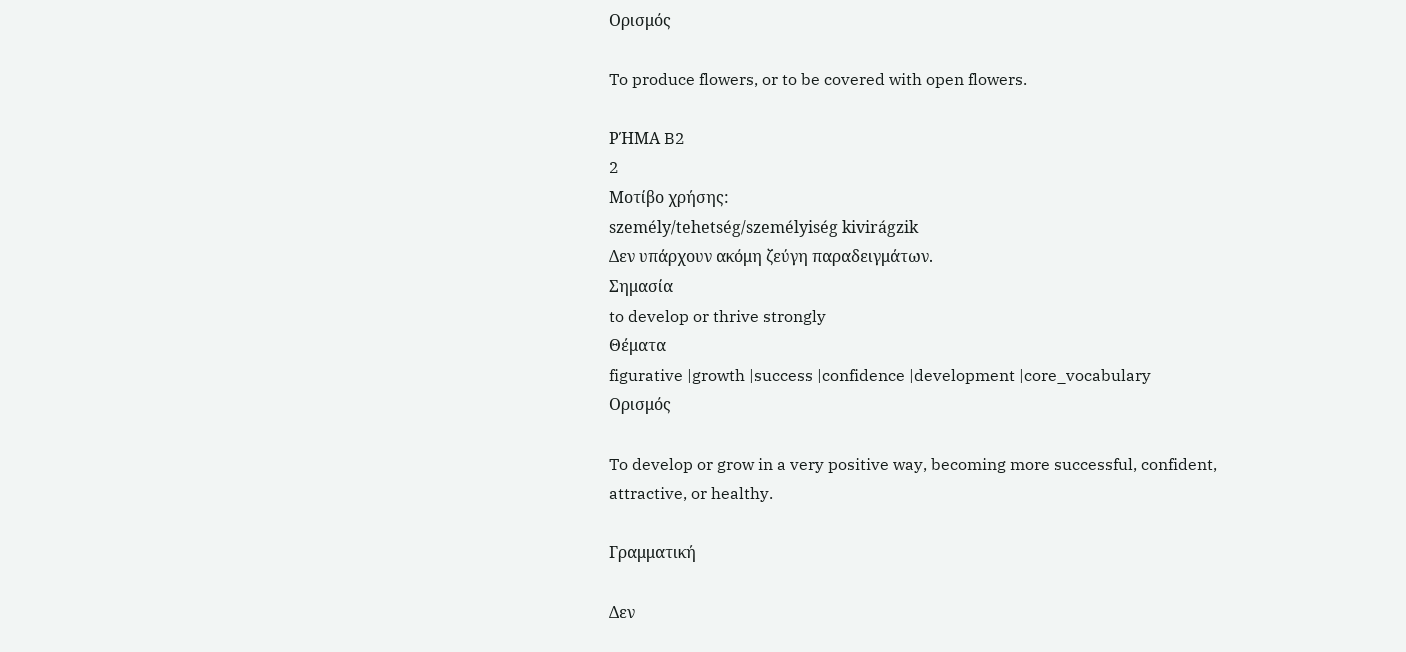Ορισμός

To produce flowers, or to be covered with open flowers.

ΡΉΜΑ B2
2
Μοτίβο χρήσης:
személy/tehetség/személyiség kivirágzik
Δεν υπάρχουν ακόμη ζεύγη παραδειγμάτων.
Σημασία
to develop or thrive strongly
Θέματα
figurative |growth |success |confidence |development |core_vocabulary
Ορισμός

To develop or grow in a very positive way, becoming more successful, confident, attractive, or healthy.

Γραμματική

Δεν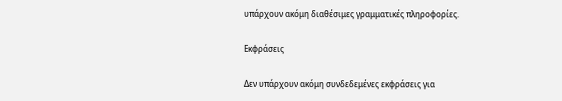υπάρχουν ακόμη διαθέσιμες γραμματικές πληροφορίες.

Εκφράσεις

Δεν υπάρχουν ακόμη συνδεδεμένες εκφράσεις για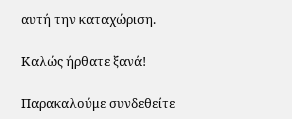αυτή την καταχώριση.

Καλώς ήρθατε ξανά!

Παρακαλούμε συνδεθείτε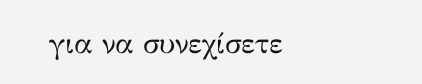για να συνεχίσετε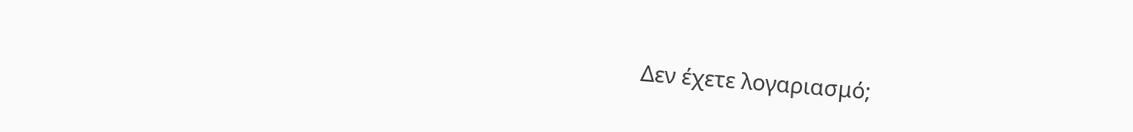Δεν έχετε λογαριασμό;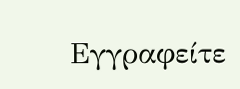Εγγραφείτε